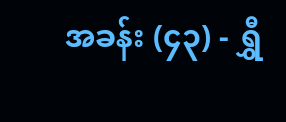အခန်း (၄၃) - ရွှီ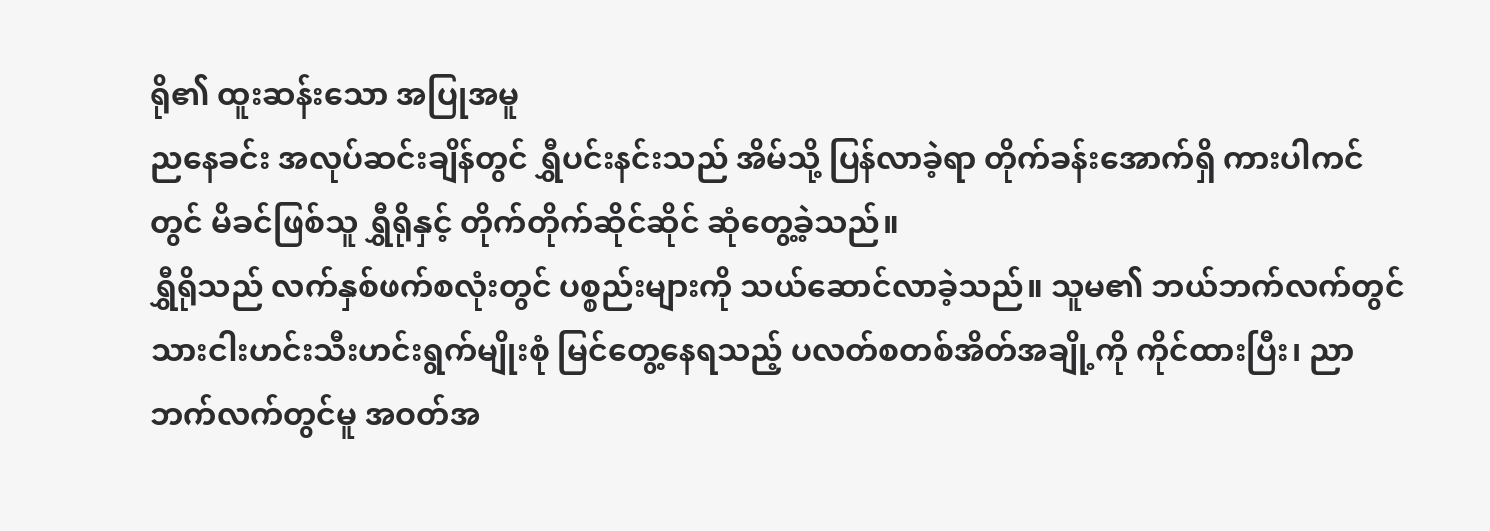ရို၏ ထူးဆန်းသော အပြုအမူ
ညနေခင်း အလုပ်ဆင်းချိန်တွင် ရွှီပင်းနင်းသည် အိမ်သို့ ပြန်လာခဲ့ရာ တိုက်ခန်းအောက်ရှိ ကားပါကင်တွင် မိခင်ဖြစ်သူ ရွှီရိုနှင့် တိုက်တိုက်ဆိုင်ဆိုင် ဆုံတွေ့ခဲ့သည်။
ရွှီရိုသည် လက်နှစ်ဖက်စလုံးတွင် ပစ္စည်းများကို သယ်ဆောင်လာခဲ့သည်။ သူမ၏ ဘယ်ဘက်လက်တွင် သားငါးဟင်းသီးဟင်းရွက်မျိုးစုံ မြင်တွေ့နေရသည့် ပလတ်စတစ်အိတ်အချို့ကို ကိုင်ထားပြီး၊ ညာဘက်လက်တွင်မူ အဝတ်အ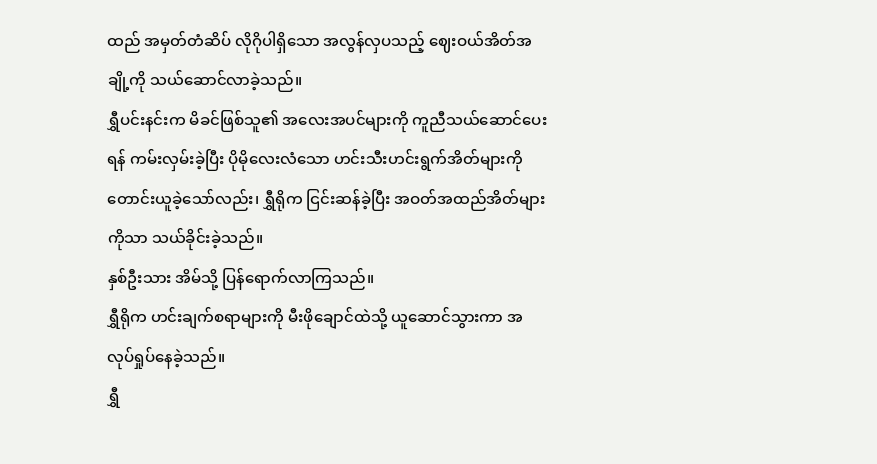ထည် အမှတ်တံဆိပ် လိုဂိုပါရှိသော အလွန်လှပသည့် ဈေးဝယ်အိတ်အချို့ကို သယ်ဆောင်လာခဲ့သည်။
ရွှီပင်းနင်းက မိခင်ဖြစ်သူ၏ အလေးအပင်များကို ကူညီသယ်ဆောင်ပေးရန် ကမ်းလှမ်းခဲ့ပြီး ပိုမိုလေးလံသော ဟင်းသီးဟင်းရွက်အိတ်များကို တောင်းယူခဲ့သော်လည်း၊ ရွှီရိုက ငြင်းဆန်ခဲ့ပြီး အဝတ်အထည်အိတ်များကိုသာ သယ်ခိုင်းခဲ့သည်။
နှစ်ဦးသား အိမ်သို့ ပြန်ရောက်လာကြသည်။
ရွှီရိုက ဟင်းချက်စရာများကို မီးဖိုချောင်ထဲသို့ ယူဆောင်သွားကာ အလုပ်ရှုပ်နေခဲ့သည်။
ရွှီ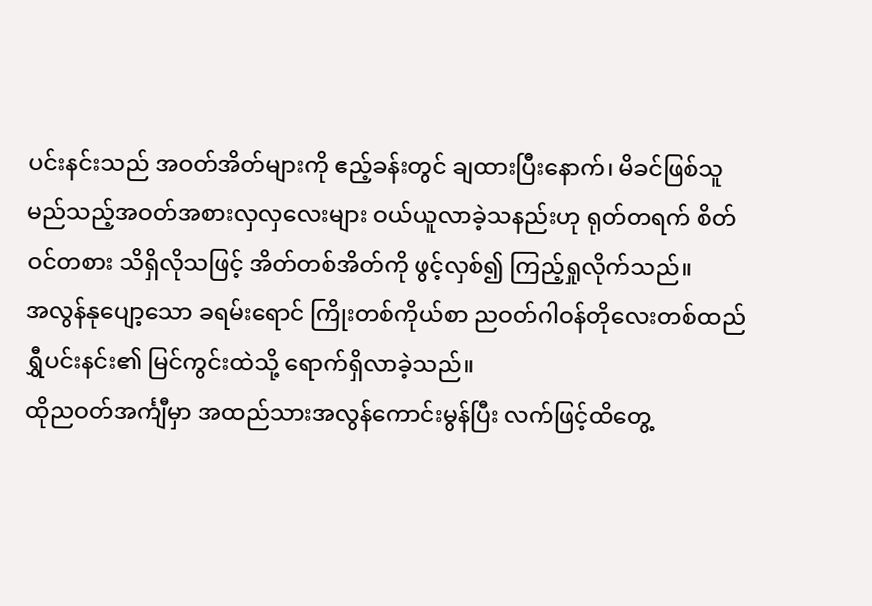ပင်းနင်းသည် အဝတ်အိတ်များကို ဧည့်ခန်းတွင် ချထားပြီးနောက်၊ မိခင်ဖြစ်သူ မည်သည့်အဝတ်အစားလှလှလေးများ ဝယ်ယူလာခဲ့သနည်းဟု ရုတ်တရက် စိတ်ဝင်တစား သိရှိလိုသဖြင့် အိတ်တစ်အိတ်ကို ဖွင့်လှစ်၍ ကြည့်ရှုလိုက်သည်။
အလွန်နုပျော့သော ခရမ်းရောင် ကြိုးတစ်ကိုယ်စာ ညဝတ်ဂါဝန်တိုလေးတစ်ထည် ရွှီပင်းနင်း၏ မြင်ကွင်းထဲသို့ ရောက်ရှိလာခဲ့သည်။
ထိုညဝတ်အင်္ကျီမှာ အထည်သားအလွန်ကောင်းမွန်ပြီး လက်ဖြင့်ထိတွေ့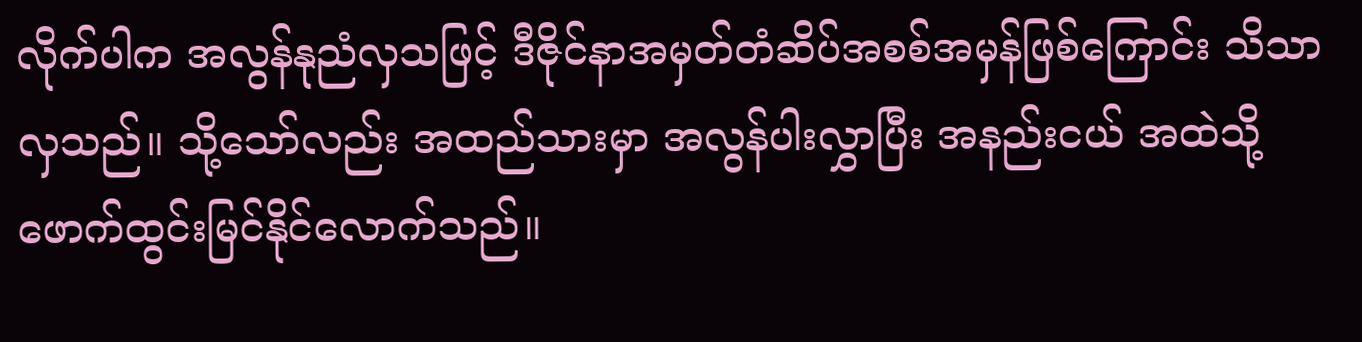လိုက်ပါက အလွန်နုညံလှသဖြင့် ဒီဇိုင်နာအမှတ်တံဆိပ်အစစ်အမှန်ဖြစ်ကြောင်း သိသာလှသည်။ သို့သော်လည်း အထည်သားမှာ အလွန်ပါးလွှာပြီး အနည်းငယ် အထဲသို့ ဖောက်ထွင်းမြင်နိုင်လောက်သည်။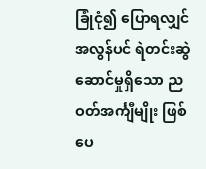ခြုံငုံ၍ ပြောရလျှင် အလွန်ပင် ရဲတင်းဆွဲဆောင်မှုရှိသော ညဝတ်အင်္ကျီမျိုး ဖြစ်ပေ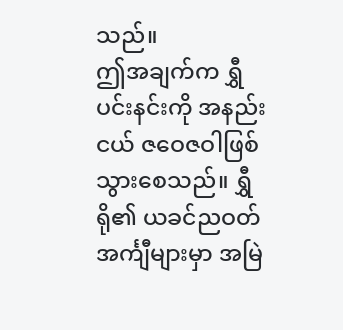သည်။
ဤအချက်က ရွှီပင်းနင်းကို အနည်းငယ် ဇဝေဇဝါဖြစ်သွားစေသည်။ ရွှီရို၏ ယခင်ညဝတ်အင်္ကျီများမှာ အမြဲ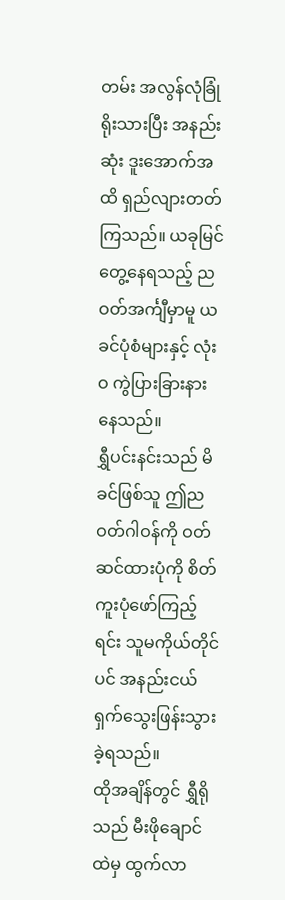တမ်း အလွန်လုံခြုံရိုးသားပြီး အနည်းဆုံး ဒူးအောက်အထိ ရှည်လျားတတ်ကြသည်။ ယခုမြင်တွေ့နေရသည့် ညဝတ်အင်္ကျီမှာမူ ယခင်ပုံစံများနှင့် လုံးဝ ကွဲပြားခြားနားနေသည်။
ရွှီပင်းနင်းသည် မိခင်ဖြစ်သူ ဤညဝတ်ဂါဝန်ကို ဝတ်ဆင်ထားပုံကို စိတ်ကူးပုံဖော်ကြည့်ရင်း သူမကိုယ်တိုင်ပင် အနည်းငယ် ရှက်သွေးဖြန်းသွားခဲ့ရသည်။
ထိုအချိန်တွင် ရွှီရိုသည် မီးဖိုချောင်ထဲမှ ထွက်လာ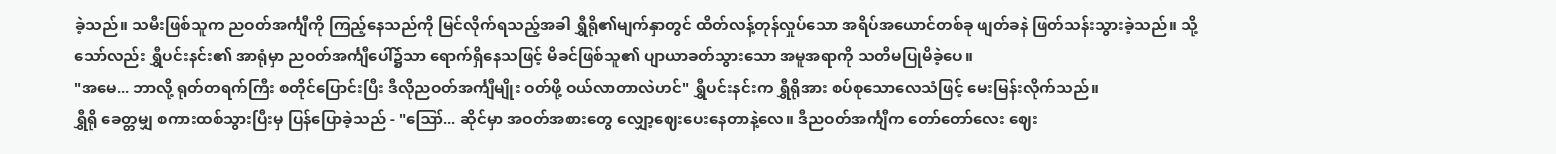ခဲ့သည်။ သမီးဖြစ်သူက ညဝတ်အင်္ကျီကို ကြည့်နေသည်ကို မြင်လိုက်ရသည့်အခါ ရွှီရို၏မျက်နှာတွင် ထိတ်လန့်တုန်လှုပ်သော အရိပ်အယောင်တစ်ခု ဖျတ်ခနဲ ဖြတ်သန်းသွားခဲ့သည်။ သို့သော်လည်း ရွှီပင်းနင်း၏ အာရုံမှာ ညဝတ်အင်္ကျီပေါ်၌သာ ရောက်ရှိနေသဖြင့် မိခင်ဖြစ်သူ၏ ပျာယာခတ်သွားသော အမူအရာကို သတိမပြုမိခဲ့ပေ။
"အမေ... ဘာလို့ ရုတ်တရက်ကြီး စတိုင်ပြောင်းပြီး ဒီလိုညဝတ်အင်္ကျီမျိုး ဝတ်ဖို့ ဝယ်လာတာလဲဟင်" ရွှီပင်းနင်းက ရွှီရိုအား စပ်စုသောလေသံဖြင့် မေးမြန်းလိုက်သည်။
ရွှီရို ခေတ္တမျှ စကားထစ်သွားပြီးမှ ပြန်ပြောခဲ့သည် - "ဪ... ဆိုင်မှာ အဝတ်အစားတွေ လျှော့ဈေးပေးနေတာနဲ့လေ။ ဒီညဝတ်အင်္ကျီက တော်တော်လေး ဈေး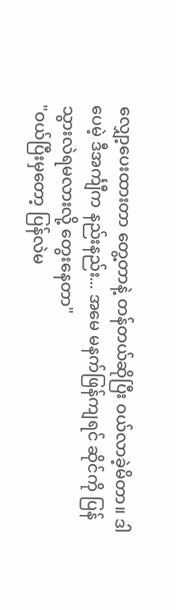လျှော့ပေးထားတာ တွေ့တာနဲ့ တန်တယ်ဆိုပြီး ဝယ်လာခဲ့မိတာ။ ဒါပေမဲ့ ဒီအင်္ကျီက နည်းနည်း... အမေ မနက်ဖြန်ကျရင် ဆိုင်ကို ပြန်သွားလဲရမလားလို့ တွေးနေတာ"
"ဝယ်ပြီးမှတော့ ပြန်လဲမ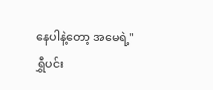နေပါနဲ့တော့ အမေရဲ့"
ရွှီပင်း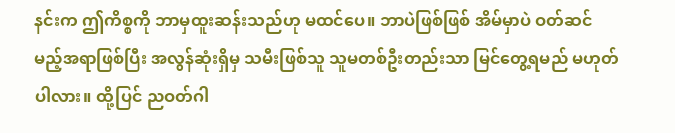နင်းက ဤကိစ္စကို ဘာမှထူးဆန်းသည်ဟု မထင်ပေ။ ဘာပဲဖြစ်ဖြစ် အိမ်မှာပဲ ဝတ်ဆင်မည့်အရာဖြစ်ပြီး အလွန်ဆုံးရှိမှ သမီးဖြစ်သူ သူမတစ်ဦးတည်းသာ မြင်တွေ့ရမည် မဟုတ်ပါလား။ ထို့ပြင် ညဝတ်ဂါ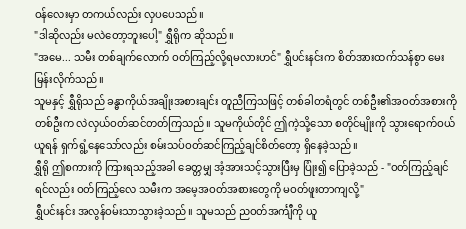ဝန်လေးမှာ တကယ်လည်း လှပပေသည်။
"ဒါဆိုလည်း မလဲတော့ဘူးပေါ့" ရွှီရိုက ဆိုသည်။
"အမေ... သမီး တစ်ချက်လောက် ဝတ်ကြည့်လို့ရမလားဟင်" ရွှီပင်းနင်းက စိတ်အားထက်သန်စွာ မေးမြန်းလိုက်သည်။
သူမနှင့် ရွှီရိုသည် ခန္ဓာကိုယ်အချိုးအစားချင်း တူညီကြသဖြင့် တစ်ခါတရံတွင် တစ်ဦး၏အဝတ်အစားကို တစ်ဦးက လဲလှယ်ဝတ်ဆင်တတ်ကြသည်။ သူမကိုယ်တိုင် ဤကဲ့သို့သော စတိုင်မျိုးကို သွားရောက်ဝယ်ယူရန် ရှက်ရွံ့နေသော်လည်း စမ်းသပ်ဝတ်ဆင်ကြည့်ချင်စိတ်တော့ ရှိနေခဲ့သည်။
ရွှီရို ဤစကားကို ကြားရသည့်အခါ ခေတ္တမျှ အံ့အားသင့်သွားပြီးမှ ပြုံး၍ ပြောခဲ့သည် - "ဝတ်ကြည့်ချင်ရင်လည်း ဝတ်ကြည့်လေ သမီးက အမေ့အဝတ်အစားတွေကို မဝတ်ဖူးတာကျလို့"
ရွှီပင်းနင်း အလွန်ဝမ်းသာသွားခဲ့သည်။ သူမသည် ညဝတ်အင်္ကျီကို ယူ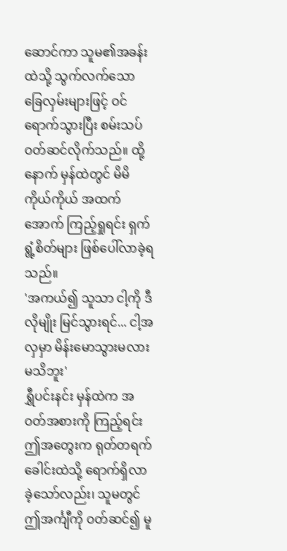ဆောင်ကာ သူမ၏အခန်းထဲသို့ သွက်လက်သော ခြေလှမ်းများဖြင့် ဝင်ရောက်သွားပြီး စမ်းသပ်ဝတ်ဆင်လိုက်သည်။ ထို့နောက် မှန်ထဲတွင် မိမိကိုယ်ကိုယ် အထက်အောက် ကြည့်ရှုရင်း ရှက်ရွံ့စိတ်များ ဖြစ်ပေါ်လာခဲ့ရသည်။
'အကယ်၍ သူသာ ငါ့ကို ဒီလိုမျိုး မြင်သွားရင်... ငါ့အလှမှာ မိန်းမောသွားမလားမသိဘူး'
ရွှီပင်းနင်း မှန်ထဲက အဝတ်အစားကို ကြည့်ရင်း ဤအတွေးက ရုတ်တရက် ခေါင်းထဲသို့ ရောက်ရှိလာခဲ့သော်လည်း၊ သူမတွင် ဤအင်္ကျီကို ဝတ်ဆင်၍ မူ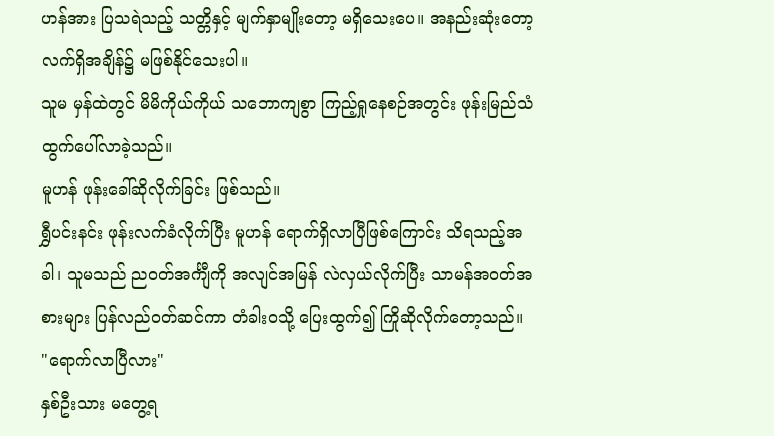ဟန်အား ပြသရဲသည့် သတ္တိနှင့် မျက်နှာမျိုးတော့ မရှိသေးပေ။ အနည်းဆုံးတော့ လက်ရှိအချိန်၌ မဖြစ်နိုင်သေးပါ။
သူမ မှန်ထဲတွင် မိမိကိုယ်ကိုယ် သဘောကျစွာ ကြည့်ရှုနေစဉ်အတွင်း ဖုန်းမြည်သံ ထွက်ပေါ်လာခဲ့သည်။
မူဟန် ဖုန်းခေါ်ဆိုလိုက်ခြင်း ဖြစ်သည်။
ရွှီပင်းနင်း ဖုန်းလက်ခံလိုက်ပြီး မူဟန် ရောက်ရှိလာပြီဖြစ်ကြောင်း သိရသည့်အခါ၊ သူမသည် ညဝတ်အင်္ကျီကို အလျင်အမြန် လဲလှယ်လိုက်ပြီး သာမန်အဝတ်အစားများ ပြန်လည်ဝတ်ဆင်ကာ တံခါးဝသို့ ပြေးထွက်၍ ကြိုဆိုလိုက်တော့သည်။
"ရောက်လာပြီလား"
နှစ်ဦးသား မတွေ့ရ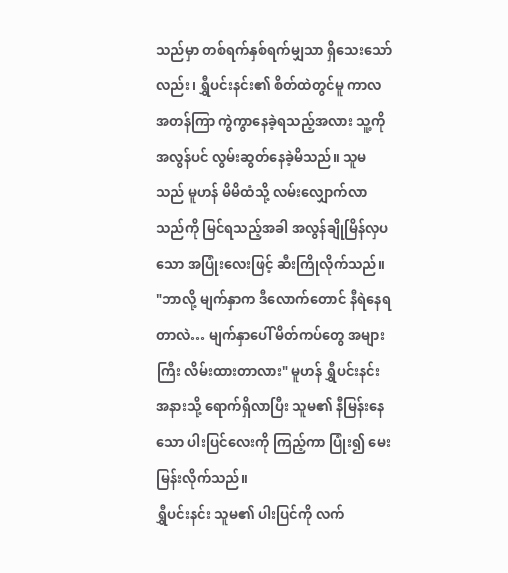သည်မှာ တစ်ရက်နှစ်ရက်မျှသာ ရှိသေးသော်လည်း၊ ရွှီပင်းနင်း၏ စိတ်ထဲတွင်မူ ကာလအတန်ကြာ ကွဲကွာနေခဲ့ရသည့်အလား သူ့ကို အလွန်ပင် လွမ်းဆွတ်နေခဲ့မိသည်။ သူမသည် မူဟန် မိမိထံသို့ လမ်းလျှောက်လာသည်ကို မြင်ရသည့်အခါ အလွန်ချိုမြိန်လှပသော အပြုံးလေးဖြင့် ဆီးကြိုလိုက်သည်။
"ဘာလို့ မျက်နှာက ဒီလောက်တောင် နီရဲနေရတာလဲ… မျက်နှာပေါ် မိတ်ကပ်တွေ အများကြီး လိမ်းထားတာလား" မူဟန် ရွှီပင်းနင်းအနားသို့ ရောက်ရှိလာပြီး သူမ၏ နီမြန်းနေသော ပါးပြင်လေးကို ကြည့်ကာ ပြုံး၍ မေးမြန်းလိုက်သည်။
ရွှီပင်းနင်း သူမ၏ ပါးပြင်ကို လက်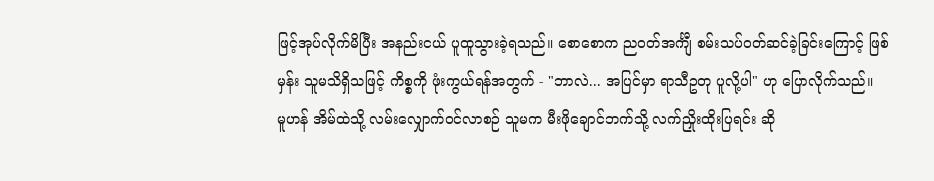ဖြင့်အုပ်လိုက်မိပြီး အနည်းငယ် ပူထူသွားခဲ့ရသည်။ စောစောက ညဝတ်အင်္ကျီ စမ်းသပ်ဝတ်ဆင်ခဲ့ခြင်းကြောင့် ဖြစ်မှန်း သူမသိရှိသဖြင့် ကိစ္စကို ဖုံးကွယ်ရန်အတွက် - "ဘာလဲ... အပြင်မှာ ရာသီဥတု ပူလို့ပါ" ဟု ပြောလိုက်သည်။
မူဟန် အိမ်ထဲသို့ လမ်းလျှောက်ဝင်လာစဉ် သူမက မီးဖိုချောင်ဘက်သို့ လက်ညှိုးထိုးပြရင်း ဆို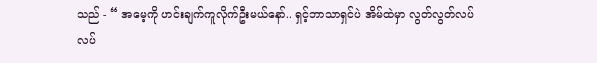သည် - “ အမေ့ကို ဟင်းချက်ကူလိုက်ဦးမယ်နော်.. ရှင့်ဘာသာရှင်ပဲ အိမ်ထဲမှာ လွတ်လွတ်လပ်လပ်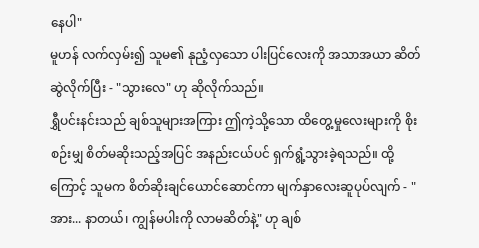နေပါ"
မူဟန် လက်လှမ်း၍ သူမ၏ နုညံ့လှသော ပါးပြင်လေးကို အသာအယာ ဆိတ်ဆွဲလိုက်ပြီး - "သွားလေ" ဟု ဆိုလိုက်သည်။
ရွှီပင်းနင်းသည် ချစ်သူများအကြား ဤကဲ့သို့သော ထိတွေ့မှုလေးများကို စိုးစဉ်းမျှ စိတ်မဆိုးသည့်အပြင် အနည်းငယ်ပင် ရှက်ရွံ့သွားခဲ့ရသည်။ ထို့ကြောင့် သူမက စိတ်ဆိုးချင်ယောင်ဆောင်ကာ မျက်နှာလေးဆူပုပ်လျက် - "အား... နာတယ်၊ ကျွန်မပါးကို လာမဆိတ်နဲ့" ဟု ချစ်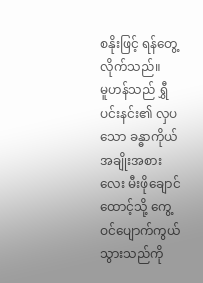စနိုးဖြင့် ရန်တွေ့လိုက်သည်။
မူဟန်သည် ရွှီပင်းနင်း၏ လှပသော ခန္ဓာကိုယ်အချိုးအစားလေး မီးဖိုချောင်ထောင့်သို့ ကွေ့ဝင်ပျောက်ကွယ်သွားသည်ကို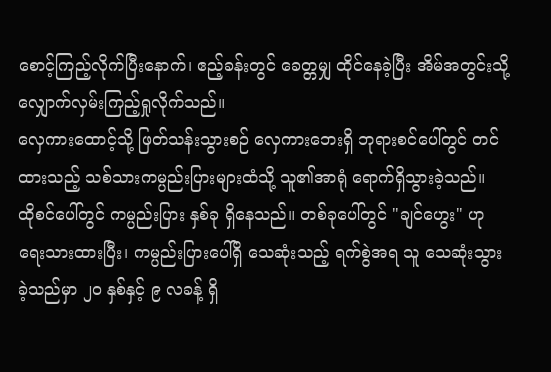စောင့်ကြည့်လိုက်ပြီးနောက်၊ ဧည့်ခန်းတွင် ခေတ္တမျှ ထိုင်နေခဲ့ပြီး အိမ်အတွင်းသို့ လျှောက်လှမ်းကြည့်ရှုလိုက်သည်။
လှေကားထောင့်သို့ ဖြတ်သန်းသွားစဉ် လှေကားဘေးရှိ ဘုရားစင်ပေါ်တွင် တင်ထားသည့် သစ်သားကမ္ပည်းပြားများထံသို့ သူ၏အာရုံ ရောက်ရှိသွားခဲ့သည်။
ထိုစင်ပေါ်တွင် ကမ္ပည်းပြား နှစ်ခု ရှိနေသည်။ တစ်ခုပေါ်တွင် "ချင်ဟွေး" ဟု ရေးသားထားပြီး၊ ကမ္ပည်းပြားပေါ်ရှိ သေဆုံးသည့် ရက်စွဲအရ သူ သေဆုံးသွားခဲ့သည်မှာ ၂၀ နှစ်နှင့် ၉ လခန့် ရှိ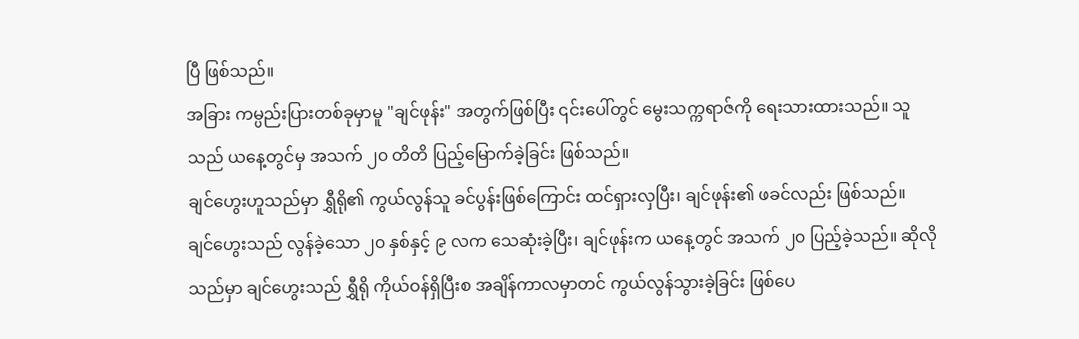ပြီ ဖြစ်သည်။
အခြား ကမ္ပည်းပြားတစ်ခုမှာမူ "ချင်ဖုန်း" အတွက်ဖြစ်ပြီး ၎င်းပေါ်တွင် မွေးသက္ကရာဇ်ကို ရေးသားထားသည်။ သူသည် ယနေ့တွင်မှ အသက် ၂၀ တိတိ ပြည့်မြောက်ခဲ့ခြင်း ဖြစ်သည်။
ချင်ဟွေးဟူသည်မှာ ရွှီရို၏ ကွယ်လွန်သူ ခင်ပွန်းဖြစ်ကြောင်း ထင်ရှားလှပြီး၊ ချင်ဖုန်း၏ ဖခင်လည်း ဖြစ်သည်။
ချင်ဟွေးသည် လွန်ခဲ့သော ၂၀ နှစ်နှင့် ၉ လက သေဆုံးခဲ့ပြီး၊ ချင်ဖုန်းက ယနေ့တွင် အသက် ၂၀ ပြည့်ခဲ့သည်။ ဆိုလိုသည်မှာ ချင်ဟွေးသည် ရွှီရို ကိုယ်ဝန်ရှိပြီးစ အချိန်ကာလမှာတင် ကွယ်လွန်သွားခဲ့ခြင်း ဖြစ်ပေ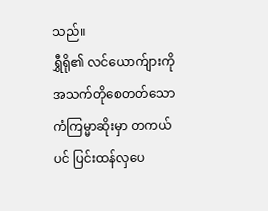သည်။
ရွှီရို၏ လင်ယောက်ျားကို အသက်တိုစေတတ်သော ကံကြမ္မာဆိုးမှာ တကယ်ပင် ပြင်းထန်လှပေ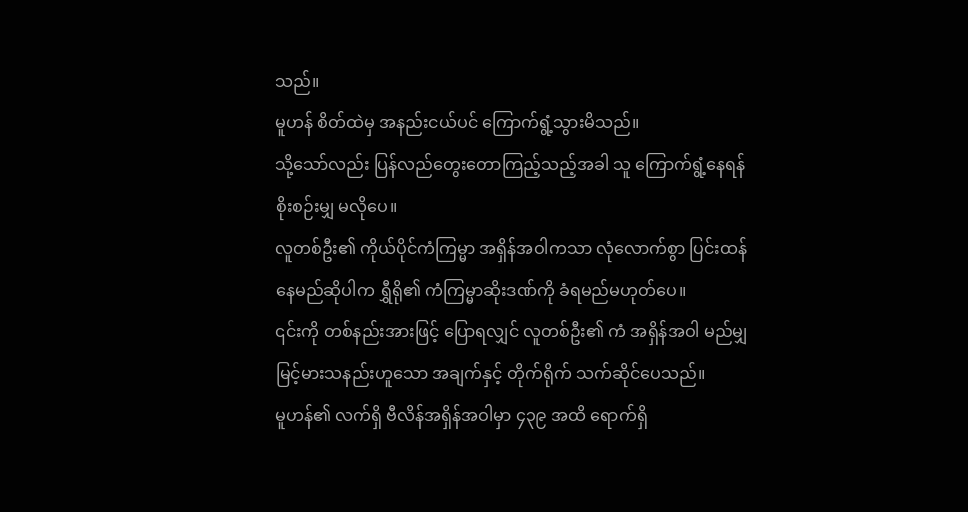သည်။
မူဟန် စိတ်ထဲမှ အနည်းငယ်ပင် ကြောက်ရွံ့သွားမိသည်။
သို့သော်လည်း ပြန်လည်တွေးတောကြည့်သည့်အခါ သူ ကြောက်ရွံ့နေရန် စိုးစဉ်းမျှ မလိုပေ။
လူတစ်ဦး၏ ကိုယ်ပိုင်ကံကြမ္မာ အရှိန်အဝါကသာ လုံလောက်စွာ ပြင်းထန်နေမည်ဆိုပါက ရွှီရို၏ ကံကြမ္မာဆိုးဒဏ်ကို ခံရမည်မဟုတ်ပေ။
၎င်းကို တစ်နည်းအားဖြင့် ပြောရလျှင် လူတစ်ဦး၏ ကံ အရှိန်အဝါ မည်မျှ မြင့်မားသနည်းဟူသော အချက်နှင့် တိုက်ရိုက် သက်ဆိုင်ပေသည်။
မူဟန်၏ လက်ရှိ ဗီလိန်အရှိန်အဝါမှာ ၄၃၉ အထိ ရောက်ရှိ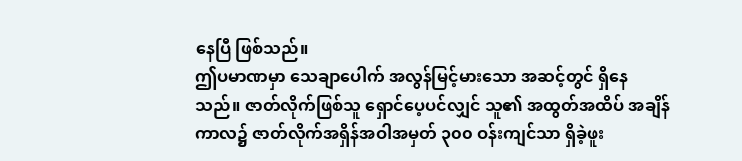နေပြီ ဖြစ်သည်။
ဤပမာဏမှာ သေချာပေါက် အလွန်မြင့်မားသော အဆင့်တွင် ရှိနေသည်။ ဇာတ်လိုက်ဖြစ်သူ ရှောင်ပေ့ပင်လျှင် သူ၏ အထွတ်အထိပ် အချိန်ကာလ၌ ဇာတ်လိုက်အရှိန်အဝါအမှတ် ၃၀၀ ဝန်းကျင်သာ ရှိခဲ့ဖူး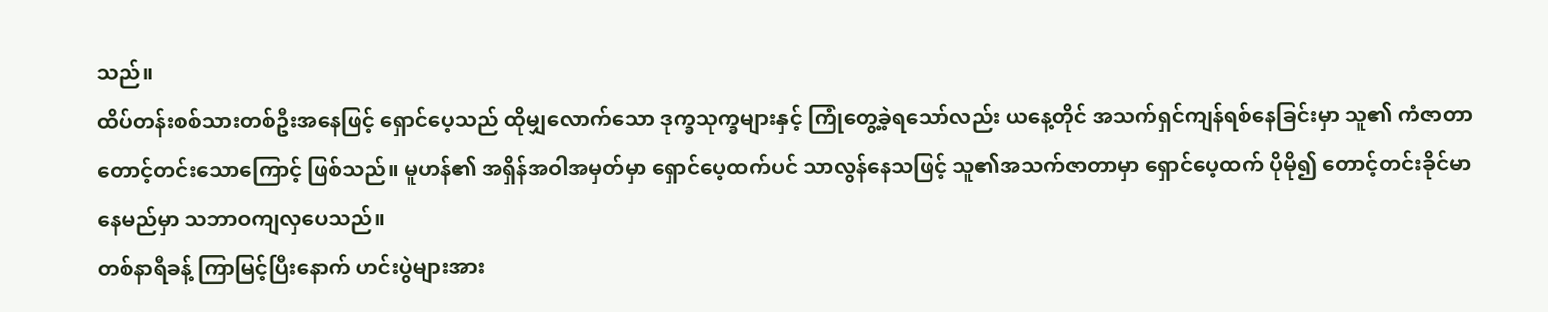သည်။
ထိပ်တန်းစစ်သားတစ်ဦးအနေဖြင့် ရှောင်ပေ့သည် ထိုမျှလောက်သော ဒုက္ခသုက္ခများနှင့် ကြုံတွေ့ခဲ့ရသော်လည်း ယနေ့တိုင် အသက်ရှင်ကျန်ရစ်နေခြင်းမှာ သူ၏ ကံဇာတာ တောင့်တင်းသောကြောင့် ဖြစ်သည်။ မူဟန်၏ အရှိန်အဝါအမှတ်မှာ ရှောင်ပေ့ထက်ပင် သာလွန်နေသဖြင့် သူ၏အသက်ဇာတာမှာ ရှောင်ပေ့ထက် ပိုမို၍ တောင့်တင်းခိုင်မာနေမည်မှာ သဘာဝကျလှပေသည်။
တစ်နာရီခန့် ကြာမြင့်ပြီးနောက် ဟင်းပွဲများအား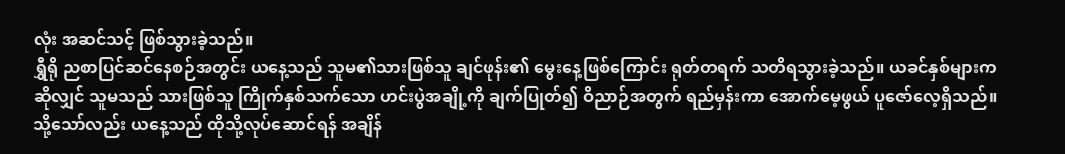လုံး အဆင်သင့် ဖြစ်သွားခဲ့သည်။
ရွှီရို ညစာပြင်ဆင်နေစဉ်အတွင်း ယနေ့သည် သူမ၏သားဖြစ်သူ ချင်ဖုန်း၏ မွေးနေ့ဖြစ်ကြောင်း ရုတ်တရက် သတိရသွားခဲ့သည်။ ယခင်နှစ်များကဆိုလျှင် သူမသည် သားဖြစ်သူ ကြိုက်နှစ်သက်သော ဟင်းပွဲအချို့ကို ချက်ပြုတ်၍ ဝိညာဉ်အတွက် ရည်မှန်းကာ အောက်မေ့ဖွယ် ပူဇော်လေ့ရှိသည်။
သို့သော်လည်း ယနေ့သည် ထိုသို့လုပ်ဆောင်ရန် အချိန်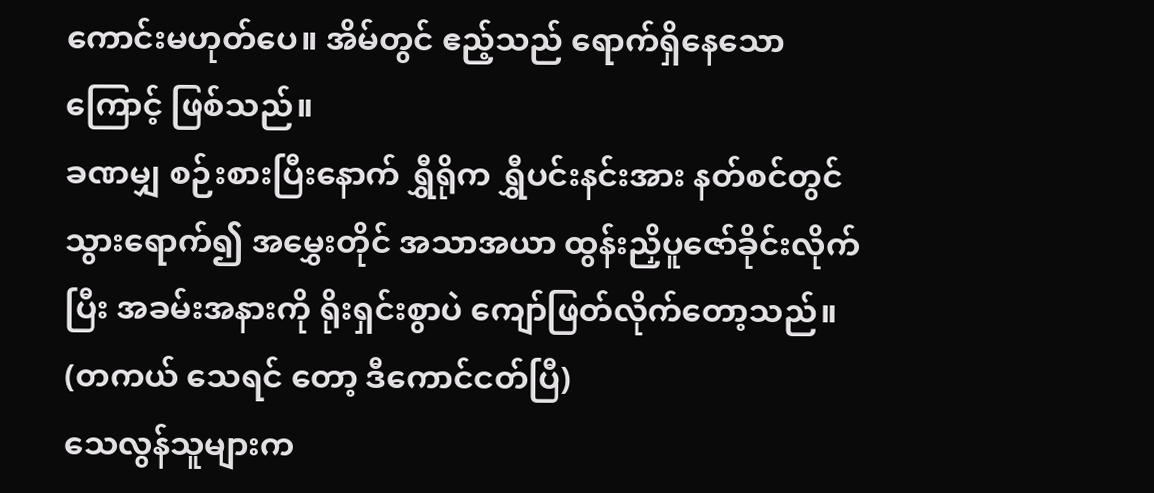ကောင်းမဟုတ်ပေ။ အိမ်တွင် ဧည့်သည် ရောက်ရှိနေသောကြောင့် ဖြစ်သည်။
ခဏမျှ စဉ်းစားပြီးနောက် ရွှီရိုက ရွှီပင်းနင်းအား နတ်စင်တွင် သွားရောက်၍ အမွှေးတိုင် အသာအယာ ထွန်းညှိပူဇော်ခိုင်းလိုက်ပြီး အခမ်းအနားကို ရိုးရှင်းစွာပဲ ကျော်ဖြတ်လိုက်တော့သည်။
(တကယ် သေရင် တော့ ဒီကောင်ငတ်ပြီ)
သေလွန်သူများက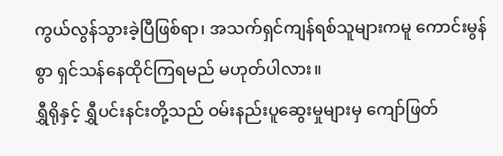ကွယ်လွန်သွားခဲ့ပြီဖြစ်ရာ၊ အသက်ရှင်ကျန်ရစ်သူများကမူ ကောင်းမွန်စွာ ရှင်သန်နေထိုင်ကြရမည် မဟုတ်ပါလား။
ရွှီရိုနှင့် ရွှီပင်းနင်းတို့သည် ဝမ်းနည်းပူဆွေးမှုများမှ ကျော်ဖြတ်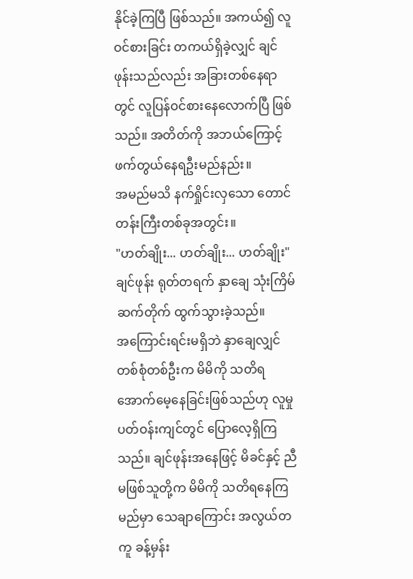နိုင်ခဲ့ကြပြီ ဖြစ်သည်။ အကယ်၍ လူဝင်စားခြင်း တကယ်ရှိခဲ့လျှင် ချင်ဖုန်းသည်လည်း အခြားတစ်နေရာတွင် လူပြန်ဝင်စားနေလောက်ပြီ ဖြစ်သည်။ အတိတ်ကို အဘယ်ကြောင့် ဖက်တွယ်နေရဦးမည်နည်း။
အမည်မသိ နက်ရှိုင်းလှသော တောင်တန်းကြီးတစ်ခုအတွင်း။
"ဟတ်ချိုး... ဟတ်ချိုး... ဟတ်ချိုး"
ချင်ဖုန်း ရုတ်တရက် နှာချေ သုံးကြိမ် ဆက်တိုက် ထွက်သွားခဲ့သည်။
အကြောင်းရင်းမရှိဘဲ နှာချေလျှင် တစ်စုံတစ်ဦးက မိမိကို သတိရအောက်မေ့နေခြင်းဖြစ်သည်ဟု လူမှုပတ်ဝန်းကျင်တွင် ပြောလေ့ရှိကြသည်။ ချင်ဖုန်းအနေဖြင့် မိခင်နှင့် ညီမဖြစ်သူတို့က မိမိကို သတိရနေကြမည်မှာ သေချာကြောင်း အလွယ်တကူ ခန့်မှန်း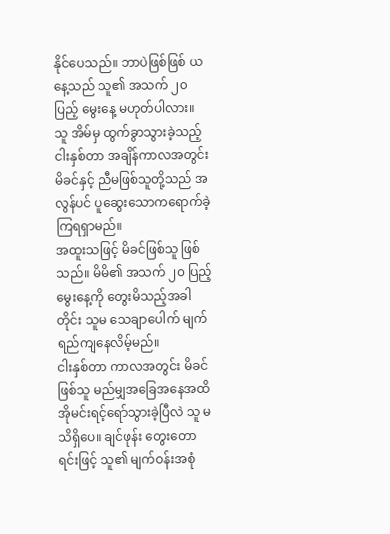နိုင်ပေသည်။ ဘာပဲဖြစ်ဖြစ် ယနေ့သည် သူ၏ အသက် ၂၀ ပြည့် မွေးနေ့ မဟုတ်ပါလား။
သူ အိမ်မှ ထွက်ခွာသွားခဲ့သည့် ငါးနှစ်တာ အချိန်ကာလအတွင်း မိခင်နှင့် ညီမဖြစ်သူတို့သည် အလွန်ပင် ပူဆွေးသောကရောက်ခဲ့ကြရရှာမည်။
အထူးသဖြင့် မိခင်ဖြစ်သူ ဖြစ်သည်။ မိမိ၏ အသက် ၂၀ ပြည့် မွေးနေ့ကို တွေးမိသည့်အခါတိုင်း သူမ သေချာပေါက် မျက်ရည်ကျနေလိမ့်မည်။
ငါးနှစ်တာ ကာလအတွင်း မိခင်ဖြစ်သူ မည်မျှအခြေအနေအထိ အိုမင်းရင့်ရော်သွားခဲ့ပြီလဲ သူ မသိရှိပေ။ ချင်ဖုန်း တွေးတောရင်းဖြင့် သူ၏ မျက်ဝန်းအစုံ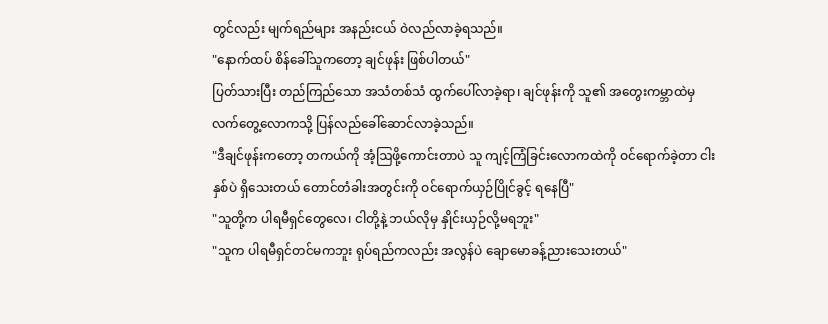တွင်လည်း မျက်ရည်များ အနည်းငယ် ဝဲလည်လာခဲ့ရသည်။
"နောက်ထပ် စိန်ခေါ်သူကတော့ ချင်ဖုန်း ဖြစ်ပါတယ်"
ပြတ်သားပြီး တည်ကြည်သော အသံတစ်သံ ထွက်ပေါ်လာခဲ့ရာ၊ ချင်ဖုန်းကို သူ၏ အတွေးကမ္ဘာထဲမှ လက်တွေ့လောကသို့ ပြန်လည်ခေါ်ဆောင်လာခဲ့သည်။
"ဒီချင်ဖုန်းကတော့ တကယ်ကို အံ့ဩဖို့ကောင်းတာပဲ သူ ကျင့်ကြံခြင်းလောကထဲကို ဝင်ရောက်ခဲ့တာ ငါးနှစ်ပဲ ရှိသေးတယ် တောင်တံခါးအတွင်းကို ဝင်ရောက်ယှဉ်ပြိုင်ခွင့် ရနေပြီ"
"သူတို့က ပါရမီရှင်တွေလေ၊ ငါတို့နဲ့ ဘယ်လိုမှ နှိုင်းယှဉ်လို့မရဘူး"
"သူက ပါရမီရှင်တင်မကဘူး ရုပ်ရည်ကလည်း အလွန်ပဲ ချောမောခန့်ညားသေးတယ်"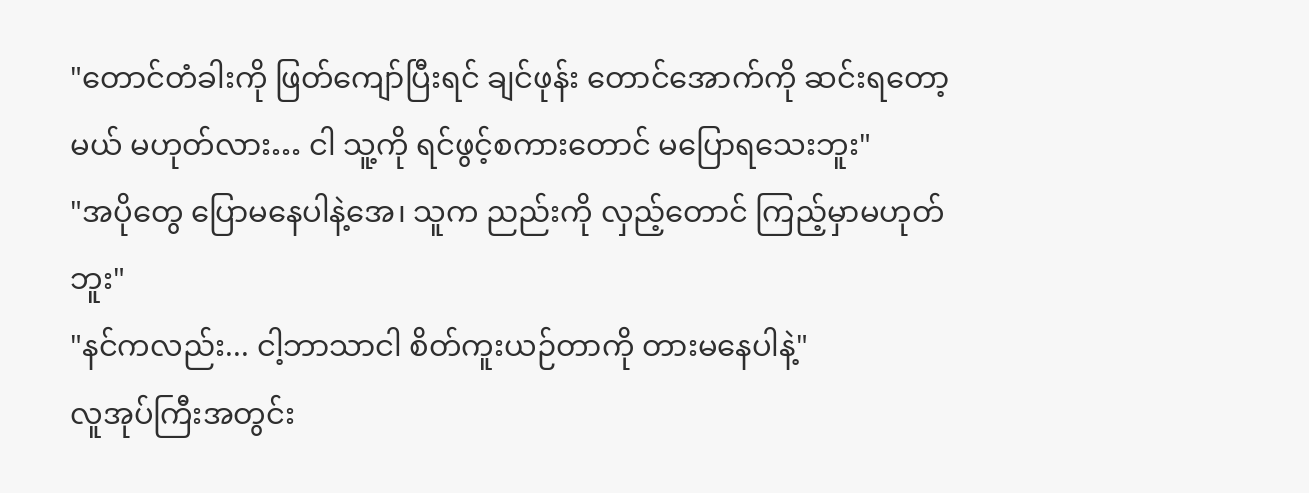"တောင်တံခါးကို ဖြတ်ကျော်ပြီးရင် ချင်ဖုန်း တောင်အောက်ကို ဆင်းရတော့မယ် မဟုတ်လား… ငါ သူ့ကို ရင်ဖွင့်စကားတောင် မပြောရသေးဘူး"
"အပိုတွေ ပြောမနေပါနဲ့အေ၊ သူက ညည်းကို လှည့်တောင် ကြည့်မှာမဟုတ်ဘူး"
"နင်ကလည်း... ငါ့ဘာသာငါ စိတ်ကူးယဉ်တာကို တားမနေပါနဲ့"
လူအုပ်ကြီးအတွင်း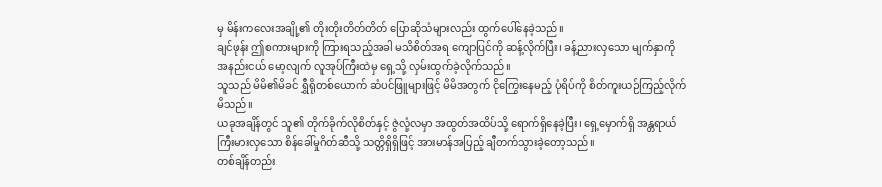မှ မိန်းကလေးအချို့၏ တိုးတိုးတိတ်တိတ် ပြောဆိုသံများလည်း ထွက်ပေါ်နေခဲ့သည်။
ချင်ဖုန်း ဤစကားများကို ကြားရသည့်အခါ မသိစိတ်အရ ကျောပြင်ကို ဆန့်လိုက်ပြီး၊ ခန့်ညားလှသော မျက်နှာကို အနည်းငယ် မော့လျက် လူအုပ်ကြီးထဲမှ ရှေ့သို့ လှမ်းထွက်ခဲ့လိုက်သည်။
သူသည် မိမိ၏မိခင် ရွှီရိုတစ်ယောက် ဆံပင်ဖြူများဖြင့် မိမိအတွက် ငိုကြွေးနေမည့် ပုံရိပ်ကို စိတ်ကူးယဉ်ကြည့်လိုက်မိသည်။
ယခုအချိန်တွင် သူ၏ တိုက်ခိုက်လိုစိတ်နှင့် ဇွဲလုံ့လမှာ အထွတ်အထိပ်သို့ ရောက်ရှိနေခဲ့ပြီး၊ ရှေ့မှောက်ရှိ အန္တရာယ်ကြီးမားလှသော စိန်ခေါ်မှုဂိတ်ဆီသို့ သတ္တိရှိရှိဖြင့် အားမာန်အပြည့် ချီတက်သွားခဲ့တော့သည်။
တစ်ချိန်တည်း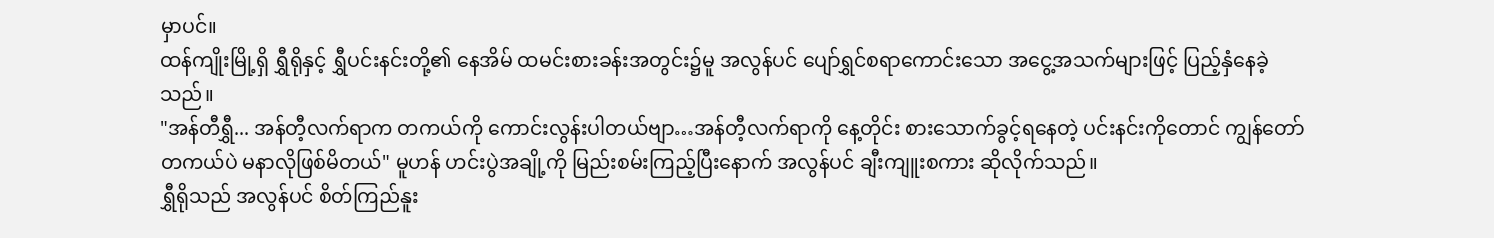မှာပင်။
ထန်ကျိုးမြို့ရှိ ရွှီရိုနှင့် ရွှီပင်းနင်းတို့၏ နေအိမ် ထမင်းစားခန်းအတွင်း၌မူ အလွန်ပင် ပျော်ရွှင်စရာကောင်းသော အငွေ့အသက်များဖြင့် ပြည့်နှံနေခဲ့သည်။
"အန်တီရွှီ... အန်တီ့လက်ရာက တကယ်ကို ကောင်းလွန်းပါတယ်ဗျာ…အန်တီ့လက်ရာကို နေ့တိုင်း စားသောက်ခွင့်ရနေတဲ့ ပင်းနင်းကိုတောင် ကျွန်တော် တကယ်ပဲ မနာလိုဖြစ်မိတယ်" မူဟန် ဟင်းပွဲအချို့ကို မြည်းစမ်းကြည့်ပြီးနောက် အလွန်ပင် ချီးကျူးစကား ဆိုလိုက်သည်။
ရွှီရိုသည် အလွန်ပင် စိတ်ကြည်နူး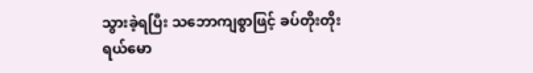သွားခဲ့ရပြီး သဘောကျစွာဖြင့် ခပ်တိုးတိုး ရယ်မော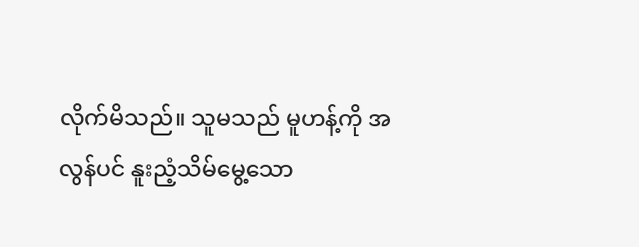လိုက်မိသည်။ သူမသည် မူဟန့်ကို အလွန်ပင် နူးညံ့သိမ်မွေ့သော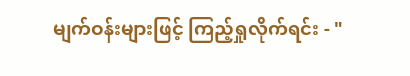မျက်ဝန်းများဖြင့် ကြည့်ရှုလိုက်ရင်း - "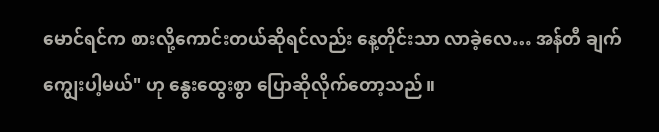မောင်ရင်က စားလို့ကောင်းတယ်ဆိုရင်လည်း နေ့တိုင်းသာ လာခဲ့လေ… အန်တီ ချက်ကျွေးပါ့မယ်" ဟု နွေးထွေးစွာ ပြောဆိုလိုက်တော့သည်။